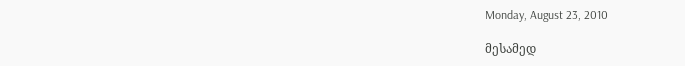Monday, August 23, 2010

მესამედ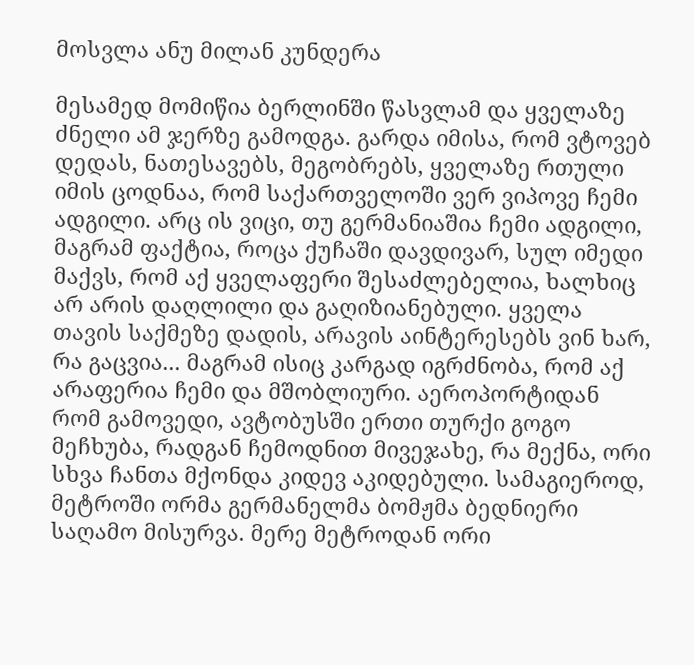მოსვლა ანუ მილან კუნდერა

მესამედ მომიწია ბერლინში წასვლამ და ყველაზე ძნელი ამ ჯერზე გამოდგა. გარდა იმისა, რომ ვტოვებ დედას, ნათესავებს, მეგობრებს, ყველაზე რთული იმის ცოდნაა, რომ საქართველოში ვერ ვიპოვე ჩემი ადგილი. არც ის ვიცი, თუ გერმანიაშია ჩემი ადგილი, მაგრამ ფაქტია, როცა ქუჩაში დავდივარ, სულ იმედი მაქვს, რომ აქ ყველაფერი შესაძლებელია, ხალხიც არ არის დაღლილი და გაღიზიანებული. ყველა თავის საქმეზე დადის, არავის აინტერესებს ვინ ხარ, რა გაცვია... მაგრამ ისიც კარგად იგრძნობა, რომ აქ არაფერია ჩემი და მშობლიური. აეროპორტიდან რომ გამოვედი, ავტობუსში ერთი თურქი გოგო მეჩხუბა, რადგან ჩემოდნით მივეჯახე, რა მექნა, ორი სხვა ჩანთა მქონდა კიდევ აკიდებული. სამაგიეროდ, მეტროში ორმა გერმანელმა ბომჟმა ბედნიერი საღამო მისურვა. მერე მეტროდან ორი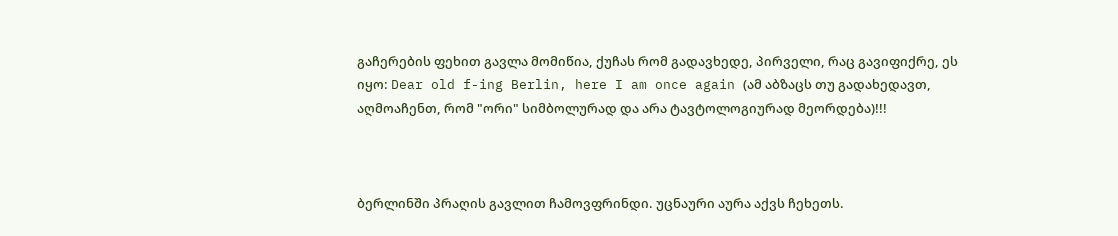გაჩერების ფეხით გავლა მომიწია, ქუჩას რომ გადავხედე, პირველი, რაც გავიფიქრე, ეს იყო: Dear old f-ing Berlin, here I am once again (ამ აბზაცს თუ გადახედავთ, აღმოაჩენთ, რომ "ორი" სიმბოლურად და არა ტავტოლოგიურად მეორდება)!!!



ბერლინში პრაღის გავლით ჩამოვფრინდი. უცნაური აურა აქვს ჩეხეთს.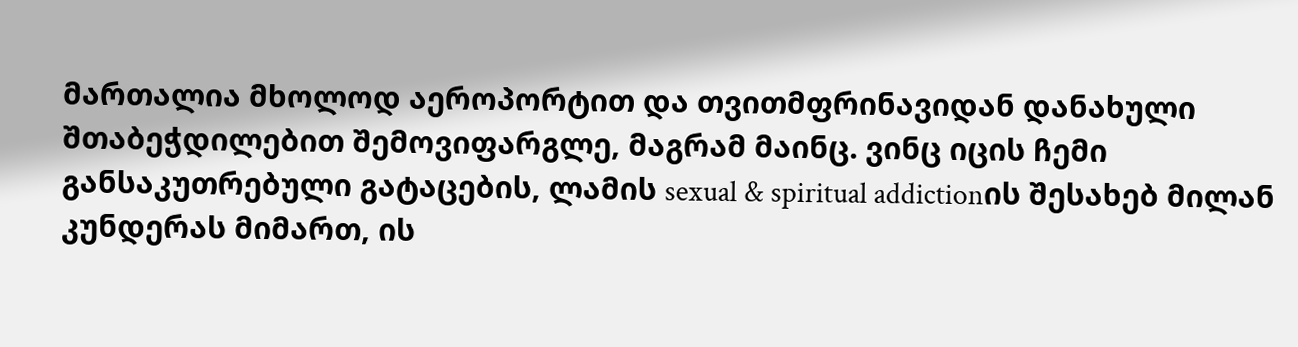მართალია მხოლოდ აეროპორტით და თვითმფრინავიდან დანახული შთაბეჭდილებით შემოვიფარგლე, მაგრამ მაინც. ვინც იცის ჩემი განსაკუთრებული გატაცების, ლამის sexual & spiritual addictionის შესახებ მილან კუნდერას მიმართ, ის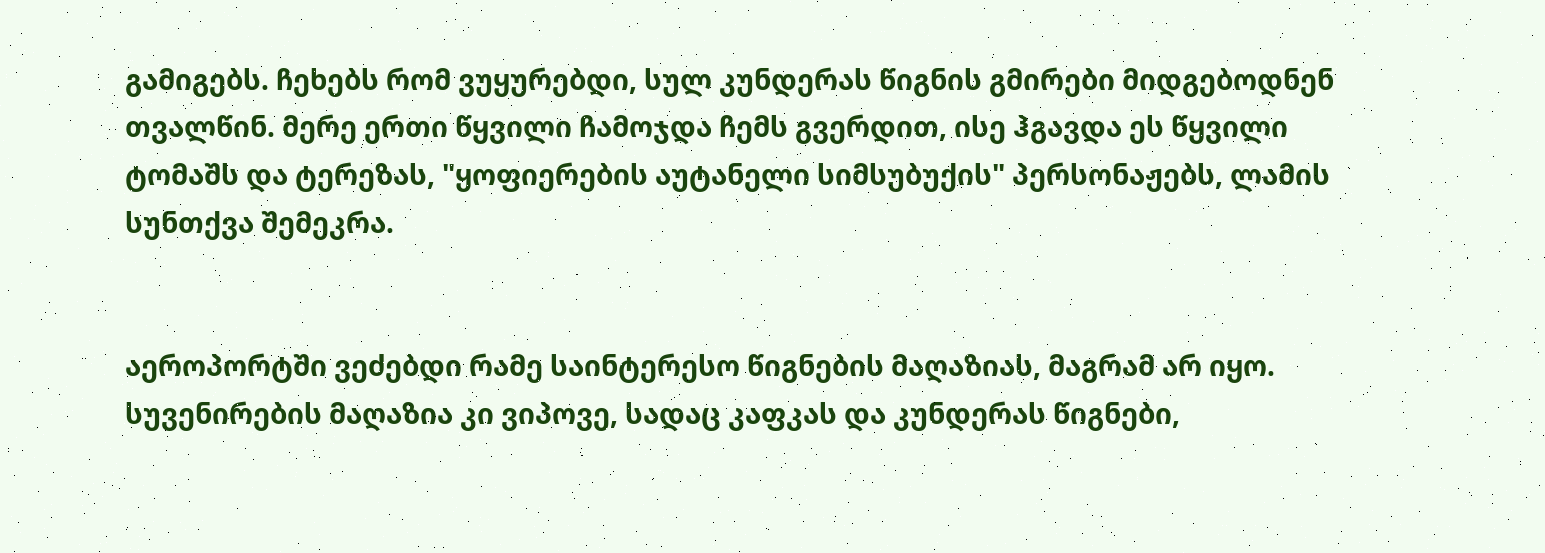გამიგებს. ჩეხებს რომ ვუყურებდი, სულ კუნდერას წიგნის გმირები მიდგებოდნენ თვალწინ. მერე ერთი წყვილი ჩამოჯდა ჩემს გვერდით, ისე ჰგავდა ეს წყვილი ტომაშს და ტერეზას, "ყოფიერების აუტანელი სიმსუბუქის" პერსონაჟებს, ლამის სუნთქვა შემეკრა.


აეროპორტში ვეძებდი რამე საინტერესო წიგნების მაღაზიას, მაგრამ არ იყო. სუვენირების მაღაზია კი ვიპოვე, სადაც კაფკას და კუნდერას წიგნები,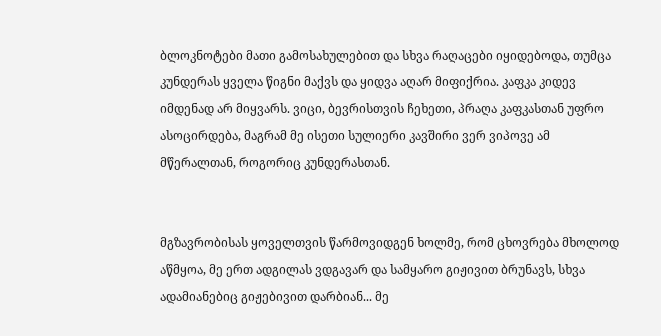ბლოკნოტები მათი გამოსახულებით და სხვა რაღაცები იყიდებოდა, თუმცა კუნდერას ყველა წიგნი მაქვს და ყიდვა აღარ მიფიქრია. კაფკა კიდევ იმდენად არ მიყვარს. ვიცი, ბევრისთვის ჩეხეთი, პრაღა კაფკასთან უფრო ასოცირდება, მაგრამ მე ისეთი სულიერი კავშირი ვერ ვიპოვე ამ მწერალთან, როგორიც კუნდერასთან.


მგზავრობისას ყოველთვის წარმოვიდგენ ხოლმე, რომ ცხოვრება მხოლოდ აწმყოა, მე ერთ ადგილას ვდგავარ და სამყარო გიჟივით ბრუნავს, სხვა ადამიანებიც გიჟებივით დარბიან... მე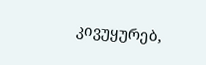კივუყურებ,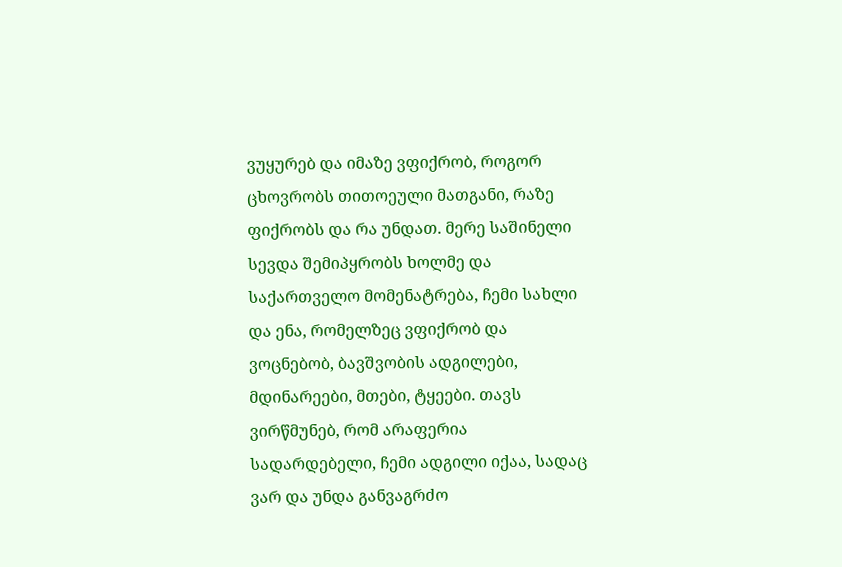ვუყურებ და იმაზე ვფიქრობ, როგორ ცხოვრობს თითოეული მათგანი, რაზე ფიქრობს და რა უნდათ. მერე საშინელი სევდა შემიპყრობს ხოლმე და საქართველო მომენატრება, ჩემი სახლი და ენა, რომელზეც ვფიქრობ და ვოცნებობ, ბავშვობის ადგილები, მდინარეები, მთები, ტყეები. თავს ვირწმუნებ, რომ არაფერია სადარდებელი, ჩემი ადგილი იქაა, სადაც ვარ და უნდა განვაგრძო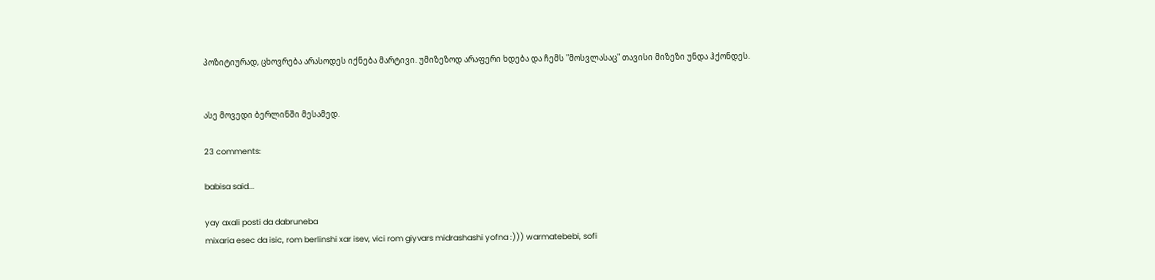პოზიტიურად, ცხოვრება არასოდეს იქნება მარტივი. უმიზეზოდ არაფერი ხდება და ჩემს "მოსვლასაც" თავისი მიზეზი უნდა ჰქონდეს.


ასე მოვედი ბერლინში მესამედ.

23 comments:

babisa said...

yay axali posti da dabruneba
mixaria esec da isic, rom berlinshi xar isev, vici rom giyvars midrashashi yofna :))) warmatebebi, sofi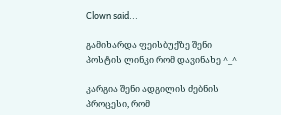Clown said...

გამიხარდა ფეისბუქზე შენი პოსტის ლინკი რომ დავინახე ^_^

კარგია შენი ადგილის ძებნის პროცესი, რომ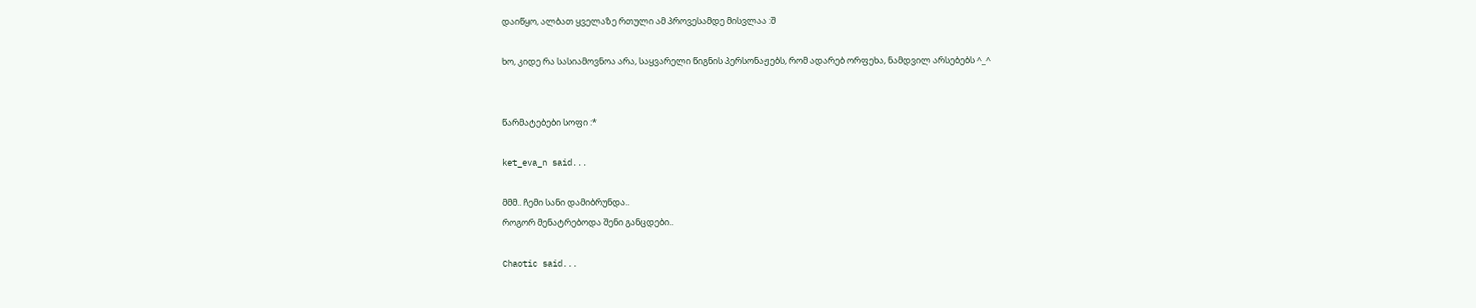დაიწყო, ალბათ ყველაზე რთული ამ პროვესამდე მისვლაა :შ

ხო, კიდე რა სასიამოვნოა არა, საყვარელი წიგნის პერსონაჟებს, რომ ადარებ ორფეხა, ნამდვილ არსებებს ^_^


წარმატებები სოფი :*

ket_eva_n said...

მმმ.. ჩემი სანი დამიბრუნდა..
როგორ მენატრებოდა შენი განცდები..

Chaotic said...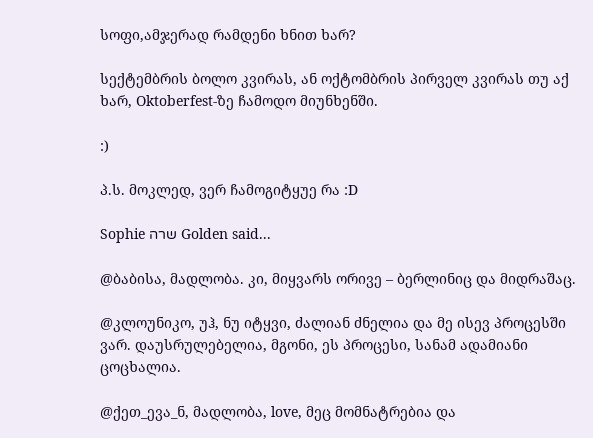სოფი,ამჯერად რამდენი ხნით ხარ?

სექტემბრის ბოლო კვირას, ან ოქტომბრის პირველ კვირას თუ აქ ხარ, Oktoberfest-ზე ჩამოდო მიუნხენში.

:)

პ.ს. მოკლედ, ვერ ჩამოგიტყუე რა :D

Sophie שרה Golden said...

@ბაბისა, მადლობა. კი, მიყვარს ორივე – ბერლინიც და მიდრაშაც.

@კლოუნიკო, უჰ, ნუ იტყვი, ძალიან ძნელია და მე ისევ პროცესში ვარ. დაუსრულებელია, მგონი, ეს პროცესი, სანამ ადამიანი ცოცხალია.

@ქეთ_ევა_ნ, მადლობა, love, მეც მომნატრებია და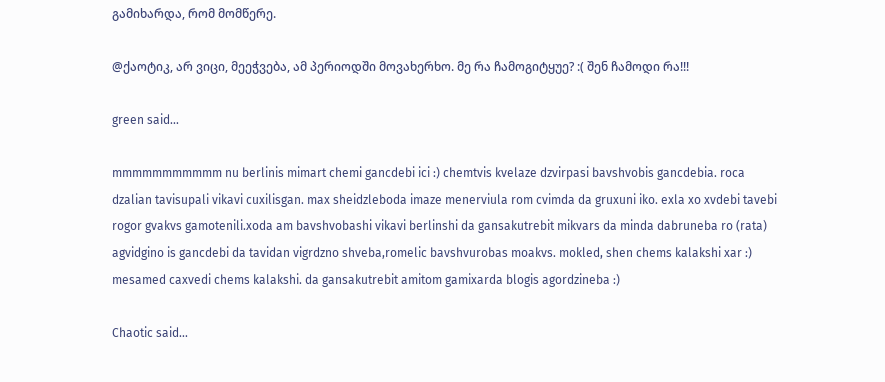გამიხარდა, რომ მომწერე.

@ქაოტიკ, არ ვიცი, მეეჭვება, ამ პერიოდში მოვახერხო. მე რა ჩამოგიტყუე? :( შენ ჩამოდი რა!!!

green said...

mmmmmmmmmmm nu berlinis mimart chemi gancdebi ici :) chemtvis kvelaze dzvirpasi bavshvobis gancdebia. roca dzalian tavisupali vikavi cuxilisgan. max sheidzleboda imaze menerviula rom cvimda da gruxuni iko. exla xo xvdebi tavebi rogor gvakvs gamotenili.xoda am bavshvobashi vikavi berlinshi da gansakutrebit mikvars da minda dabruneba ro (rata) agvidgino is gancdebi da tavidan vigrdzno shveba,romelic bavshvurobas moakvs. mokled, shen chems kalakshi xar :) mesamed caxvedi chems kalakshi. da gansakutrebit amitom gamixarda blogis agordzineba :)

Chaotic said...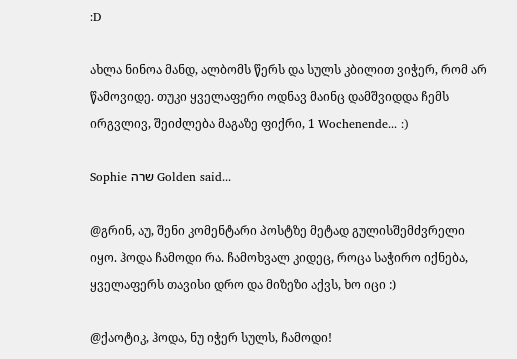:D

ახლა ნინოა მანდ, ალბომს წერს და სულს კბილით ვიჭერ, რომ არ წამოვიდე. თუკი ყველაფერი ოდნავ მაინც დამშვიდდა ჩემს ირგვლივ, შეიძლება მაგაზე ფიქრი, 1 Wochenende... :)

Sophie שרה Golden said...

@გრინ, აუ, შენი კომენტარი პოსტზე მეტად გულისშემძვრელი იყო. ჰოდა ჩამოდი რა. ჩამოხვალ კიდეც, როცა საჭირო იქნება, ყველაფერს თავისი დრო და მიზეზი აქვს, ხო იცი :)

@ქაოტიკ, ჰოდა, ნუ იჭერ სულს, ჩამოდი!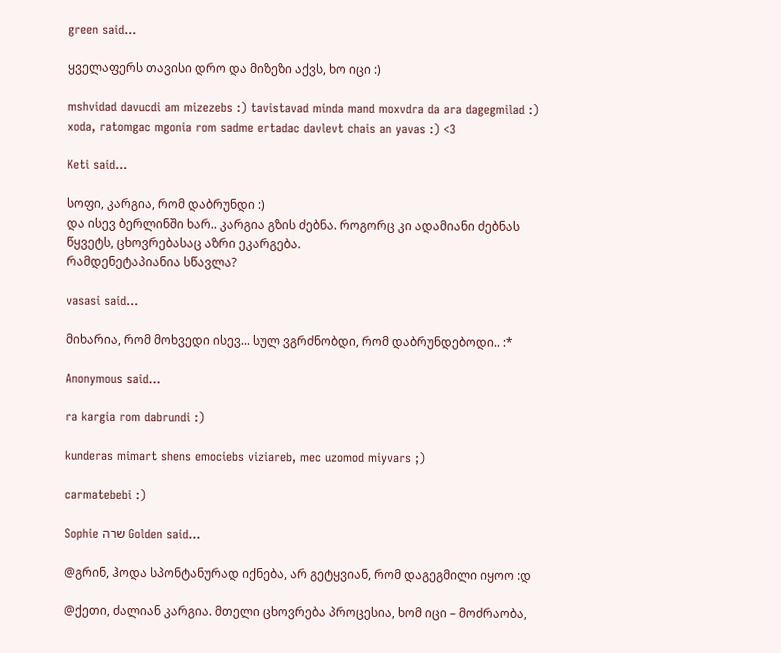green said...

ყველაფერს თავისი დრო და მიზეზი აქვს, ხო იცი :)

mshvidad davucdi am mizezebs :) tavistavad minda mand moxvdra da ara dagegmilad :)
xoda, ratomgac mgonia rom sadme ertadac davlevt chais an yavas :) <3

Keti said...

სოფი, კარგია, რომ დაბრუნდი :)
და ისევ ბერლინში ხარ.. კარგია გზის ძებნა. როგორც კი ადამიანი ძებნას წყვეტს, ცხოვრებასაც აზრი ეკარგება.
რამდენეტაპიანია სწავლა?

vasasi said...

მიხარია, რომ მოხვედი ისევ... სულ ვგრძნობდი, რომ დაბრუნდებოდი.. :*

Anonymous said...

ra kargia rom dabrundi :)

kunderas mimart shens emociebs viziareb, mec uzomod miyvars ;)

carmatebebi :)

Sophie שרה Golden said...

@გრინ, ჰოდა სპონტანურად იქნება, არ გეტყვიან, რომ დაგეგმილი იყოო :დ

@ქეთი, ძალიან კარგია. მთელი ცხოვრება პროცესია, ხომ იცი – მოძრაობა,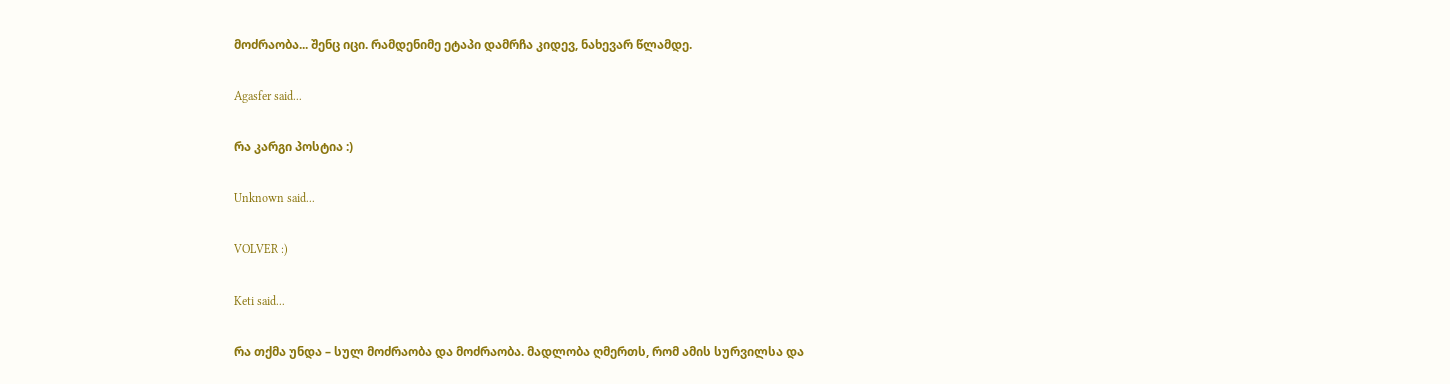მოძრაობა... შენც იცი. რამდენიმე ეტაპი დამრჩა კიდევ, ნახევარ წლამდე.

Agasfer said...

რა კარგი პოსტია :)

Unknown said...

VOLVER :)

Keti said...

რა თქმა უნდა – სულ მოძრაობა და მოძრაობა. მადლობა ღმერთს, რომ ამის სურვილსა და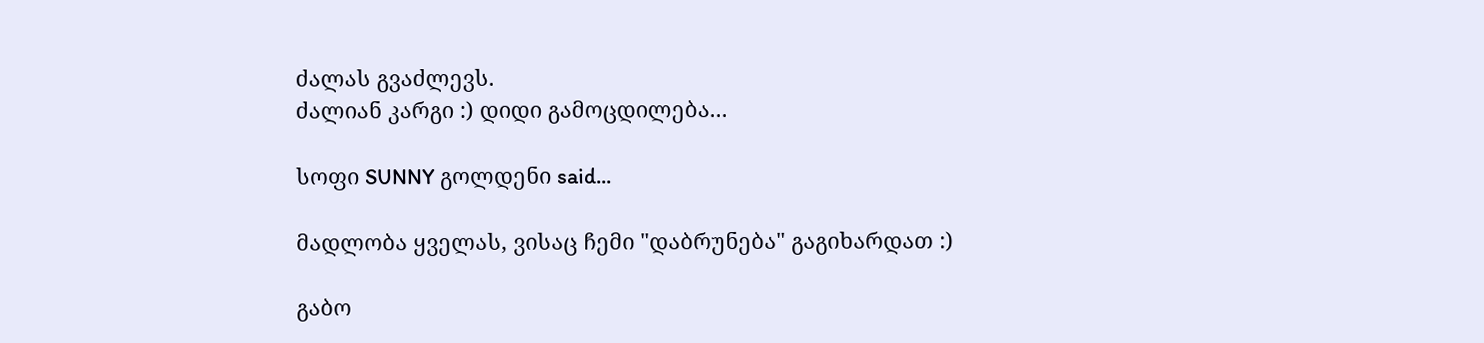ძალას გვაძლევს.
ძალიან კარგი :) დიდი გამოცდილება...

სოფი SUNNY გოლდენი said...

მადლობა ყველას, ვისაც ჩემი "დაბრუნება" გაგიხარდათ :)

გაბო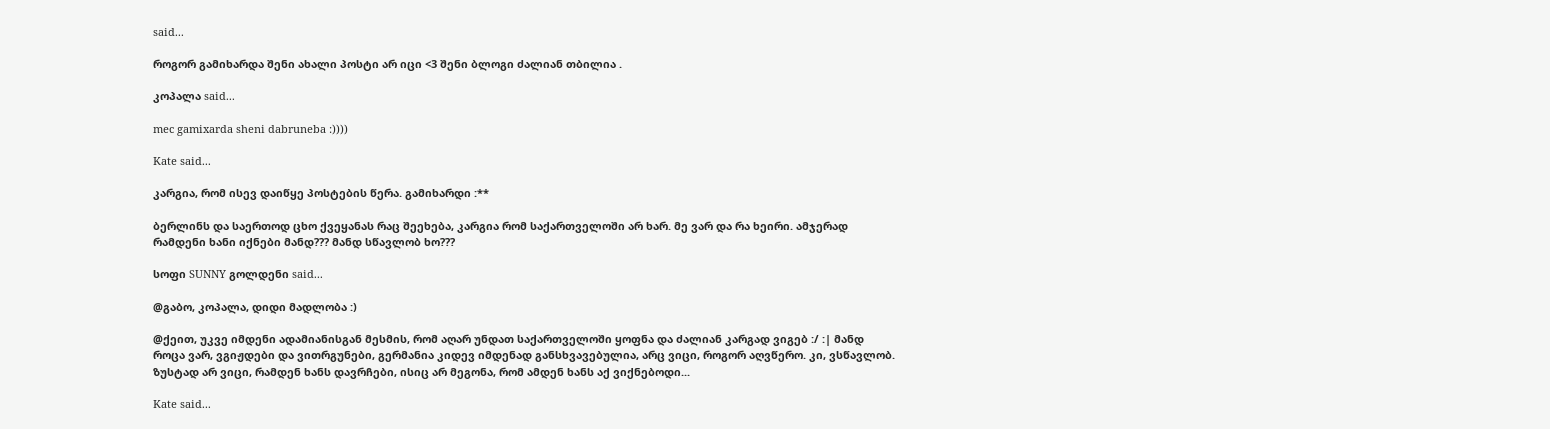said...

როგორ გამიხარდა შენი ახალი პოსტი არ იცი <3 შენი ბლოგი ძალიან თბილია .

კოპალა said...

mec gamixarda sheni dabruneba :))))

Kate said...

კარგია, რომ ისევ დაიწყე პოსტების წერა. გამიხარდი :**

ბერლინს და საერთოდ ცხო ქვეყანას რაც შეეხება, კარგია რომ საქართველოში არ ხარ. მე ვარ და რა ხეირი. ამჯერად რამდენი ხანი იქნები მანდ??? მანდ სწავლობ ხო???

სოფი SUNNY გოლდენი said...

@გაბო, კოპალა, დიდი მადლობა :)

@ქეით, უკვე იმდენი ადამიანისგან მესმის, რომ აღარ უნდათ საქართველოში ყოფნა და ძალიან კარგად ვიგებ :/ :| მანდ როცა ვარ, ვგიჟდები და ვითრგუნები, გერმანია კიდევ იმდენად განსხვავებულია, არც ვიცი, როგორ აღვწერო. კი, ვსწავლობ. ზუსტად არ ვიცი, რამდენ ხანს დავრჩები, ისიც არ მეგონა, რომ ამდენ ხანს აქ ვიქნებოდი...

Kate said...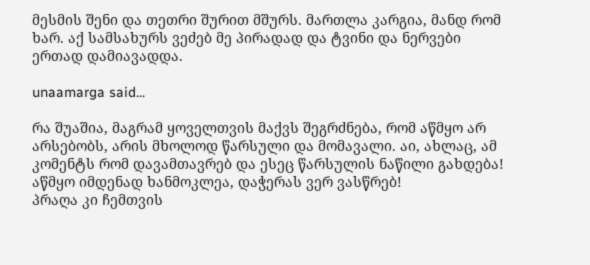მესმის შენი და თეთრი შურით მშურს. მართლა კარგია, მანდ რომ ხარ. აქ სამსახურს ვეძებ მე პირადად და ტვინი და ნერვები ერთად დამიავადდა.

unaamarga said...

რა შუაშია, მაგრამ ყოველთვის მაქვს შეგრძნება, რომ აწმყო არ არსებობს, არის მხოლოდ წარსული და მომავალი. აი, ახლაც, ამ კომენტს რომ დავამთავრებ და ესეც წარსულის ნაწილი გახდება! აწმყო იმდენად ხანმოკლეა, დაჭერას ვერ ვასწრებ!
პრაღა კი ჩემთვის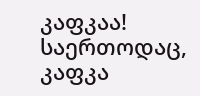კაფკაა! საერთოდაც, კაფკა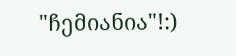"ჩემიანია"!:)